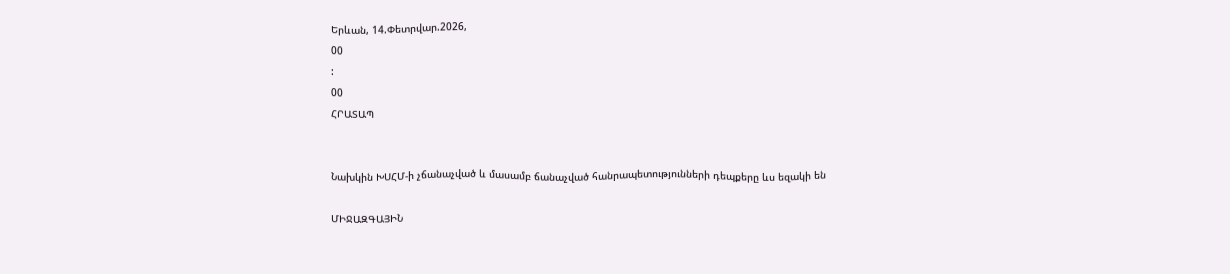Երևան, 14.Փետրվար.2026,
00
:
00
ՀՐԱՏԱՊ


Նախկին ԽՍՀՄ-ի չճանաչված և մասամբ ճանաչված հանրապետությունների դեպքերը ևս եզակի են

ՄԻՋԱԶԳԱՅԻՆ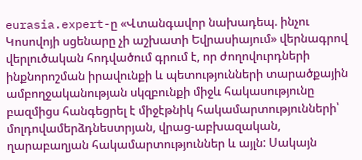eurasia.expert-ը «Վտանգավոր նախադեպ. ինչու Կոսովոյի սցենարը չի աշխատի Եվրասիայում» վերնագրով վերլուծական հոդվածում գրում է, որ ժողովուրդների ինքնորոշման իրավունքի և պետությունների տարածքային ամբողջականության սկզբունքի միջև հակասությունը բազմիցս հանգեցրել է միջէթնիկ հակամարտությունների՝ մոլդովամերձդնեստրյան, վրաց-աբխազական, ղարաբաղյան հակամարտություններ և այլն: Սակայն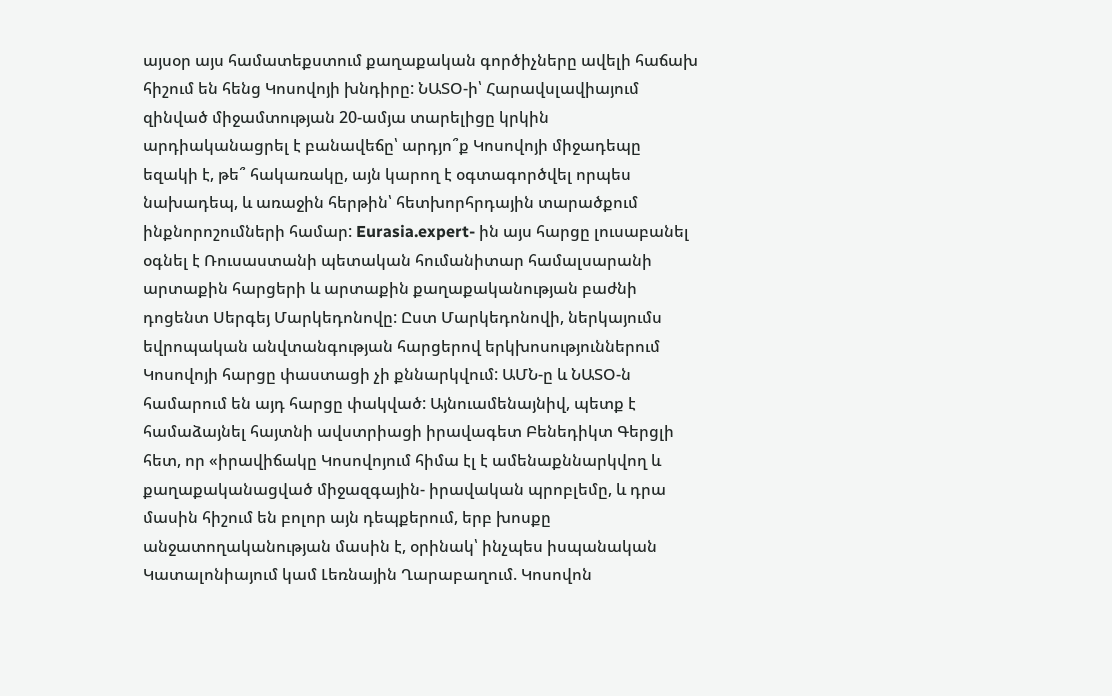այսօր այս համատեքստում քաղաքական գործիչները ավելի հաճախ հիշում են հենց Կոսովոյի խնդիրը: ՆԱՏՕ-ի՝ Հարավսլավիայում զինված միջամտության 20-ամյա տարելիցը կրկին արդիականացրել է բանավեճը՝ արդյո՞ք Կոսովոյի միջադեպը եզակի է, թե՞ հակառակը, այն կարող է օգտագործվել որպես նախադեպ, և առաջին հերթին՝ հետխորհրդային տարածքում ինքնորոշումների համար: Eurasia.expert- ին այս հարցը լուսաբանել օգնել է Ռուսաստանի պետական հումանիտար համալսարանի արտաքին հարցերի և արտաքին քաղաքականության բաժնի դոցենտ Սերգեյ Մարկեդոնովը: Ըստ Մարկեդոնովի, ներկայումս եվրոպական անվտանգության հարցերով երկխոսություններում Կոսովոյի հարցը փաստացի չի քննարկվում: ԱՄՆ-ը և ՆԱՏՕ-ն համարում են այդ հարցը փակված: Այնուամենայնիվ, պետք է համաձայնել հայտնի ավստրիացի իրավագետ Բենեդիկտ Գերցլի հետ, որ «իրավիճակը Կոսովոյում հիմա էլ է ամենաքննարկվող և քաղաքականացված միջազգային- իրավական պրոբլեմը, և դրա մասին հիշում են բոլոր այն դեպքերում, երբ խոսքը անջատողականության մասին է, օրինակ՝ ինչպես իսպանական Կատալոնիայում կամ Լեռնային Ղարաբաղում. Կոսովոն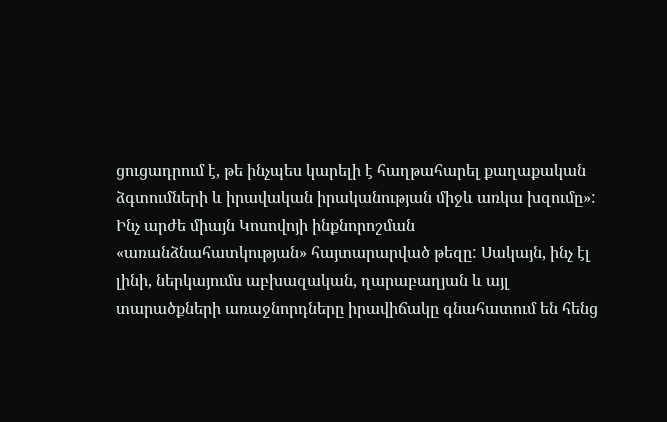ցուցադրում է, թե ինչպես կարելի է հաղթահարել քաղաքական ձգտումների և իրավական իրականության միջև առկա խզումը»: Ինչ արժե միայն Կոսովոյի ինքնորոշման «առանձնահատկության» հայտարարված թեզը: Սակայն, ինչ էլ լինի, ներկայումս աբխազական, ղարաբաղյան և այլ տարածքների առաջնորդները իրավիճակը գնահատում են հենց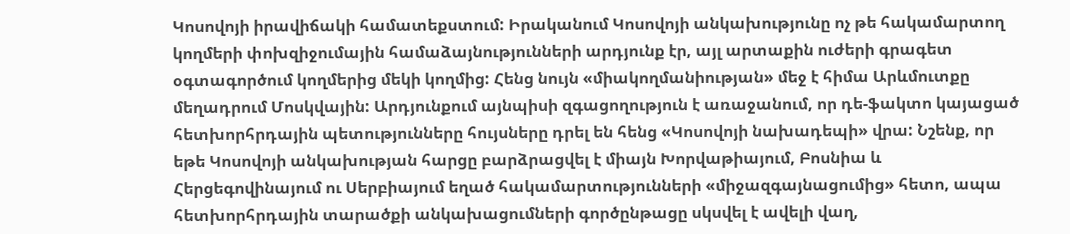Կոսովոյի իրավիճակի համատեքստում: Իրականում Կոսովոյի անկախությունը ոչ թե հակամարտող կողմերի փոխզիջումային համաձայնությունների արդյունք էր, այլ արտաքին ուժերի գրագետ օգտագործում կողմերից մեկի կողմից: Հենց նույն «միակողմանիության» մեջ է հիմա Արևմուտքը մեղադրում Մոսկվային: Արդյունքում այնպիսի զգացողություն է առաջանում, որ դե-ֆակտո կայացած հետխորհրդային պետությունները հույսները դրել են հենց «Կոսովոյի նախադեպի» վրա: Նշենք, որ եթե Կոսովոյի անկախության հարցը բարձրացվել է միայն Խորվաթիայում, Բոսնիա և Հերցեգովինայում ու Սերբիայում եղած հակամարտությունների «միջազգայնացումից» հետո, ապա հետխորհրդային տարածքի անկախացումների գործընթացը սկսվել է ավելի վաղ,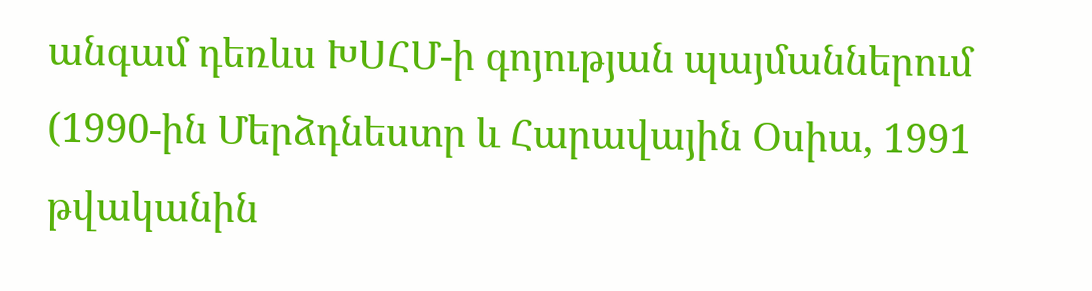անգամ դեռևս ԽՍՀՄ-ի գոյության պայմաններում (1990-ին Մերձդնեստր և Հարավային Օսիա, 1991 թվականին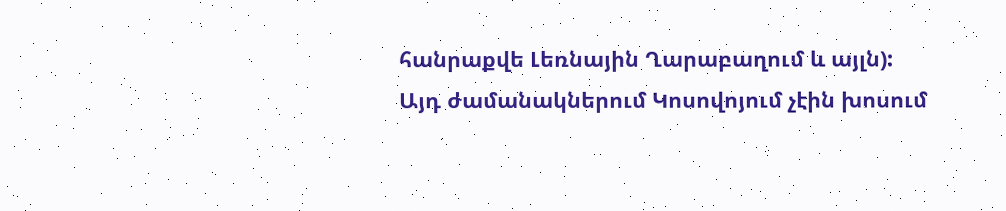հանրաքվե Լեռնային Ղարաբաղում և այլն): Այդ ժամանակներում Կոսովոյում չէին խոսում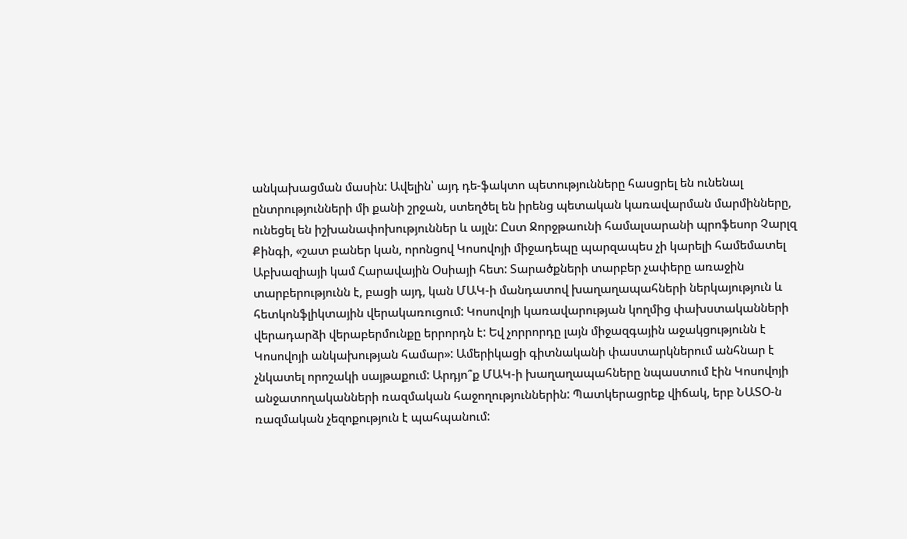անկախացման մասին: Ավելին՝ այդ դե-ֆակտո պետությունները հասցրել են ունենալ ընտրությունների մի քանի շրջան, ստեղծել են իրենց պետական կառավարման մարմինները, ունեցել են իշխանափոխություններ և այլն: Ըստ Ջորջթաունի համալսարանի պրոֆեսոր Չարլզ Քինգի, «շատ բաներ կան, որոնցով Կոսովոյի միջադեպը պարզապես չի կարելի համեմատել Աբխազիայի կամ Հարավային Օսիայի հետ: Տարածքների տարբեր չափերը առաջին տարբերությունն է, բացի այդ, կան ՄԱԿ-ի մանդատով խաղաղապահների ներկայություն և հետկոնֆլիկտային վերակառուցում: Կոսովոյի կառավարության կողմից փախստականների վերադարձի վերաբերմունքը երրորդն է: Եվ չորրորդը լայն միջազգային աջակցությունն է Կոսովոյի անկախության համար»: Ամերիկացի գիտնականի փաստարկներում անհնար է չնկատել որոշակի սայթաքում: Արդյո՞ք ՄԱԿ-ի խաղաղապահները նպաստում էին Կոսովոյի անջատողականների ռազմական հաջողություններին: Պատկերացրեք վիճակ, երբ ՆԱՏՕ-ն ռազմական չեզոքություն է պահպանում: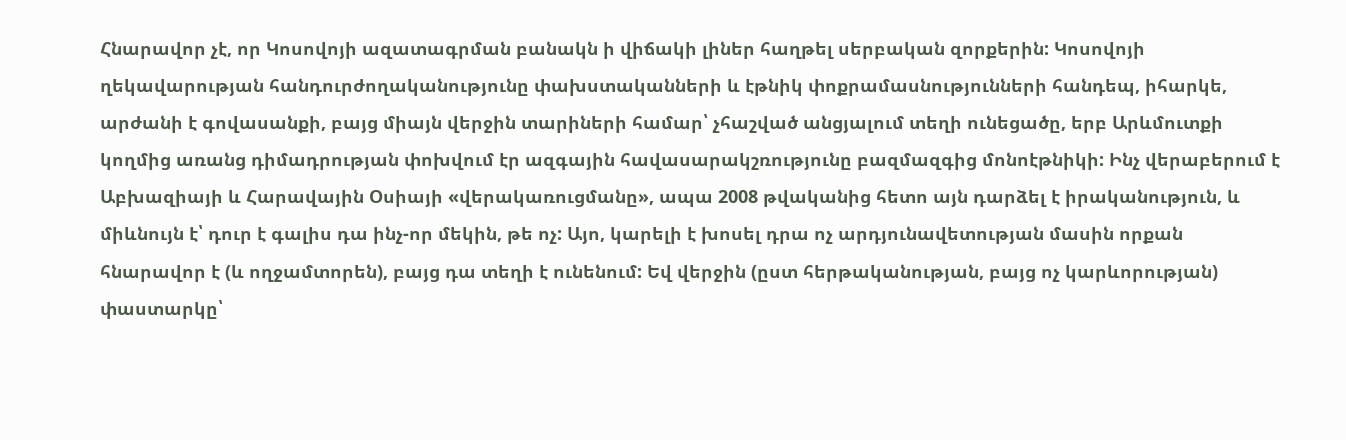Հնարավոր չէ, որ Կոսովոյի ազատագրման բանակն ի վիճակի լիներ հաղթել սերբական զորքերին: Կոսովոյի ղեկավարության հանդուրժողականությունը փախստականների և էթնիկ փոքրամասնությունների հանդեպ, իհարկե, արժանի է գովասանքի, բայց միայն վերջին տարիների համար՝ չհաշված անցյալում տեղի ունեցածը, երբ Արևմուտքի կողմից առանց դիմադրության փոխվում էր ազգային հավասարակշռությունը բազմազգից մոնոէթնիկի: Ինչ վերաբերում է Աբխազիայի և Հարավային Օսիայի «վերակառուցմանը», ապա 2008 թվականից հետո այն դարձել է իրականություն, և միևնույն է՝ դուր է գալիս դա ինչ-որ մեկին, թե ոչ: Այո, կարելի է խոսել դրա ոչ արդյունավետության մասին որքան հնարավոր է (և ողջամտորեն), բայց դա տեղի է ունենում: Եվ վերջին (ըստ հերթականության, բայց ոչ կարևորության) փաստարկը՝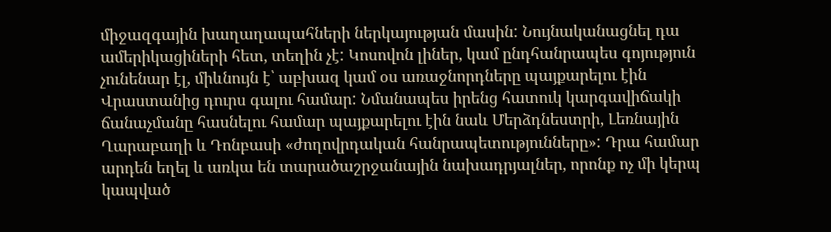միջազգային խաղաղապահների ներկայության մասին: Նույնականացնել դա ամերիկացիների հետ, տեղին չէ: Կոսովոն լիներ, կամ ընդհանրապես գոյություն չունենար էլ, միևնույն է՝ աբխազ կամ օս առաջնորդները պայքարելու էին Վրաստանից դուրս գալու համար: Նմանապես իրենց հատուկ կարգավիճակի ճանաչմանը հասնելու համար պայքարելու էին նաև Մերձդնեստրի, Լեռնային Ղարաբաղի և Դոնբասի «ժողովրդական հանրապետությունները»: Դրա համար արդեն եղել և առկա են տարածաշրջանային նախադրյալներ, որոնք ոչ մի կերպ կապված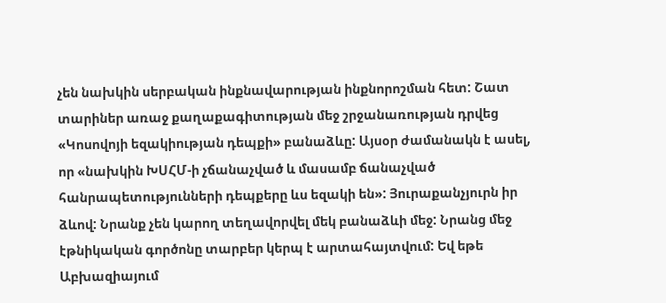չեն նախկին սերբական ինքնավարության ինքնորոշման հետ: Շատ տարիներ առաջ քաղաքագիտության մեջ շրջանառության դրվեց «Կոսովոյի եզակիության դեպքի» բանաձևը: Այսօր ժամանակն է ասել, որ «նախկին ԽՍՀՄ-ի չճանաչված և մասամբ ճանաչված հանրապետությունների դեպքերը ևս եզակի են»: Յուրաքանչյուրն իր ձևով: Նրանք չեն կարող տեղավորվել մեկ բանաձևի մեջ: Նրանց մեջ էթնիկական գործոնը տարբեր կերպ է արտահայտվում: Եվ եթե Աբխազիայում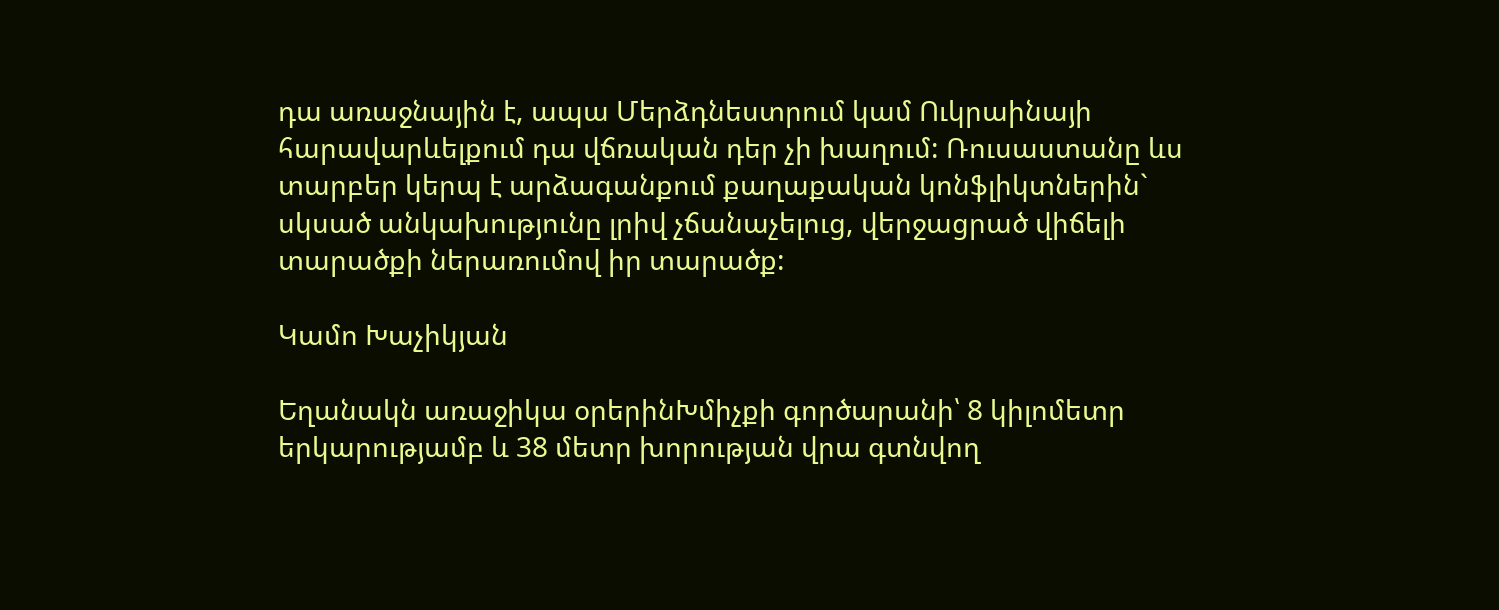դա առաջնային է, ապա Մերձդնեստրում կամ Ուկրաինայի հարավարևելքում դա վճռական դեր չի խաղում: Ռուսաստանը ևս տարբեր կերպ է արձագանքում քաղաքական կոնֆլիկտներին` սկսած անկախությունը լրիվ չճանաչելուց, վերջացրած վիճելի տարածքի ներառումով իր տարածք:

Կամո Խաչիկյան

Եղանակն առաջիկա օրերինԽմիչքի գործարանի՝ 8 կիլոմետր երկարությամբ և 38 մետր խորության վրա գտնվող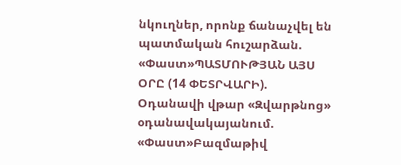նկուղներ, որոնք ճանաչվել են պատմական հուշարձան. «Փաստ»ՊԱՏՄՈՒԹՅԱՆ ԱՅՍ ՕՐԸ (14 ՓԵՏՐՎԱՐԻ). Օդանավի վթար «Զվարթնոց» օդանավակայանում. «Փաստ»Բազմաթիվ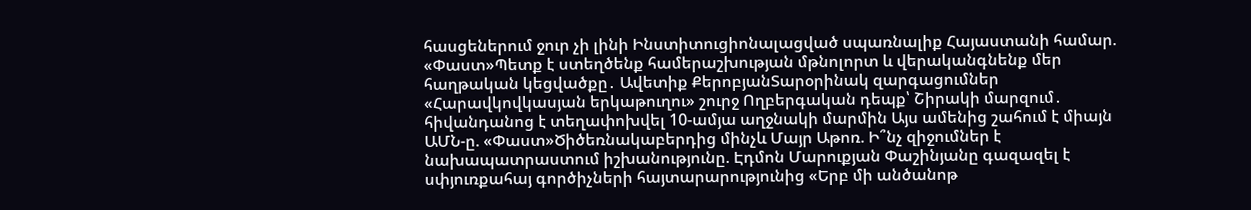հասցեներում ջուր չի լինի Ինստիտուցիոնալացված սպառնալիք Հայաստանի համար. «Փաստ»Պետք է ստեղծենք համերաշխության մթնոլորտ և վերականգնենք մեր հաղթական կեցվածքը․ Ավետիք ՔերոբյանՏարօրինակ զարգացումներ «Հարավկովկասյան երկաթուղու» շուրջ Ողբերգական դեպք՝ Շիրակի մարզում․ հիվանդանոց է տեղափոխվել 10-ամյա աղջնակի մարմին Այս ամենից շահում է միայն ԱՄՆ-ը. «Փաստ»Ծիծեռնակաբերդից մինչև Մայր Աթոռ. Ի՞նչ զիջումներ է նախապատրաստում իշխանությունը. Էդմոն Մարուքյան Փաշինյանը գազազել է սփյուռքահայ գործիչների հայտարարությունից «Երբ մի անծանոթ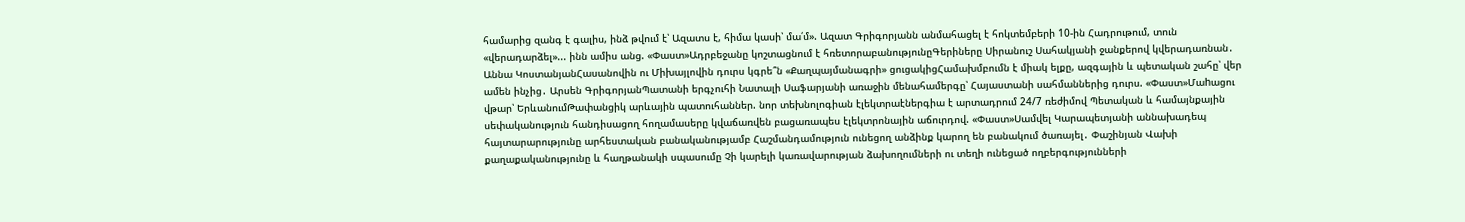համարից զանգ է գալիս, ինձ թվում է՝ Ազատս է, հիմա կասի՝ մա՛մ». Ազատ Գրիգորյանն անմահացել է հոկտեմբերի 10-ին Հադրութում, տուն «վերադարձել»... ինն ամիս անց. «Փաստ»Ադրբեջանը կոշտացնում է հռետորաբանությունըԳերիները Սիրանուշ Սահակյանի ջանքերով կվերադառնան․ Աննա ԿոստանյանՀասանովին ու Միխայլովին դուրս կգրե՞ն «Քաղպայմանագրի» ցուցակիցՀամախմբումն է միակ ելքը, ազգային և պետական շահը՝ վեր ամեն ինչից․ Արսեն ԳրիգորյանՊատանի երգչուհի Նատալի Սաֆարյանի առաջին մենահամերգը՝ Հայաստանի սահմաններից դուրս. «Փաստ»Մաhացու վթար՝ ԵրևանումԹափանցիկ արևային պատուհաններ. նոր տեխնոլոգիան էլեկտրաէներգիա է արտադրում 24/7 ռեժիմով Պետական և համայնքային սեփականություն հանդիսացող հողամասերը կվաճառվեն բացառապես էլեկտրոնային աճուրդով. «Փաստ»Սամվել Կարապետյանի աննախադեպ հայտարարությունը արհեստական բանականությամբ Հաշմանդամություն ունեցող անձինք կարող են բանակում ծառայել․ Փաշինյան Վախի քաղաքականությունը և հաղթանակի սպասումը Չի կարելի կառավարության ձախողումների ու տեղի ունեցած ողբերգությունների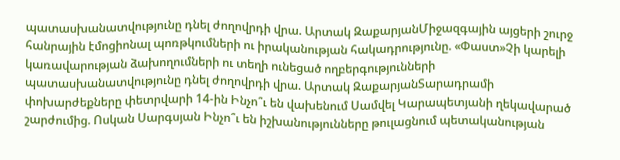պատասխանատվությունը դնել ժողովրդի վրա. Արտակ ԶաքարյանՄիջազգային այցերի շուրջ հանրային էմոցիոնալ պոռթկումների ու իրականության հակադրությունը. «Փաստ»Չի կարելի կառավարության ձախողումների ու տեղի ունեցած ողբերգությունների պատասխանատվությունը դնել ժողովրդի վրա. Արտակ ԶաքարյանՏարադրամի փոխարժեքները փետրվարի 14-ին Ինչո՞ւ են վախենում Սամվել Կարապետյանի ղեկավարած շարժումից. Ոսկան Սարգսյան Ինչո՞ւ են իշխանությունները թուլացնում պետականության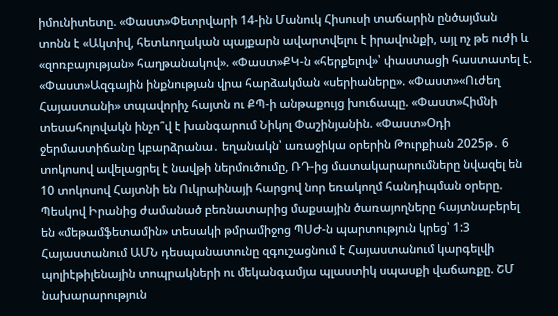իմունիտետը. «Փաստ»Փետրվարի 14-ին Մանուկ Հիսուսի տաճարին ընծայման տոնն է «Ակտիվ, հետևողական պայքարն ավարտվելու է իրավունքի, այլ ոչ թե ուժի և «զոռբայության» հաղթանակով». «Փաստ»ՔԿ-ն «հերքելով»՝ փաստացի հաստատել է. «Փաստ»Ազգային ինքնության վրա հարձակման «սերիաները». «Փաստ»«Ուժեղ Հայաստանի» տպավորիչ հայտն ու ՔՊ-ի անթաքույց խուճապը. «Փաստ»Հիմնի տեսահոլովակն ինչո՞վ է խանգարում Նիկոլ Փաշինյանին. «Փաստ»Օդի ջերմաստիճանը կբարձրանա․ եղանակն՝ առաջիկա օրերին Թուրքիան 2025թ․ 6 տոկոսով ավելացրել է նավթի ներմուծումը, ՌԴ-ից մատակարարումները նվազել են 10 տոկոսով Հայտնի են Ուկրաինայի հարցով նոր եռակողմ հանդիպման օրերը. Պեսկով Իրանից ժամանած բեռնատարից մաքսային ծառայողները հայտնաբերել են «մեթամֆետամին» տեսակի թմրամիջոց ՊՍԺ-ն պարտություն կրեց՝ 1:3 Հայաստանում ԱՄՆ դեսպանատունը զգուշացնում է Հայաստանում կարգելվի պոլիէթիլենային տոպրակների ու մեկանգամյա պլաստիկ սպասքի վաճառքը. ՇՄ նախարարություն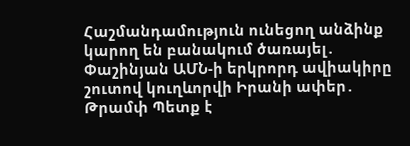Հաշմանդամություն ունեցող անձինք կարող են բանակում ծառայել․ Փաշինյան ԱՄՆ-ի երկրորդ ավիակիրը շուտով կուղևորվի Իրանի ափեր․ Թրամփ Պետք է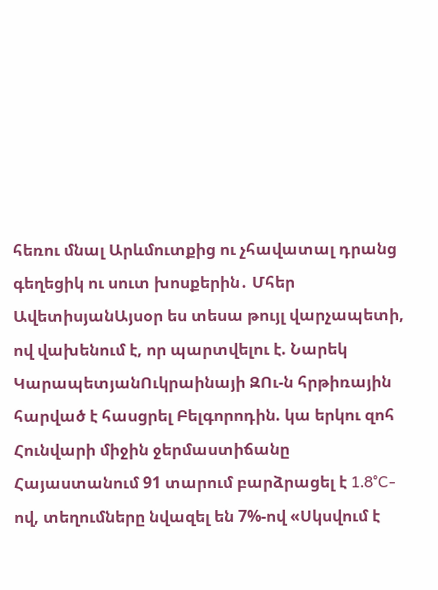հեռու մնալ Արևմուտքից ու չհավատալ դրանց գեղեցիկ ու սուտ խոսքերին․ Մհեր ԱվետիսյանԱյսօր ես տեսա թույլ վարչապետի, ով վախենում է, որ պարտվելու է. Նարեկ ԿարապետյանՈւկրաինայի ԶՈւ-ն հրթիռային հարված է հասցրել Բելգորոդին. կա երկու զոհ Հունվարի միջին ջերմաստիճանը Հայաստանում 91 տարում բարձրացել է 1․8°C-ով, տեղումները նվազել են 7%-ով «Սկսվում է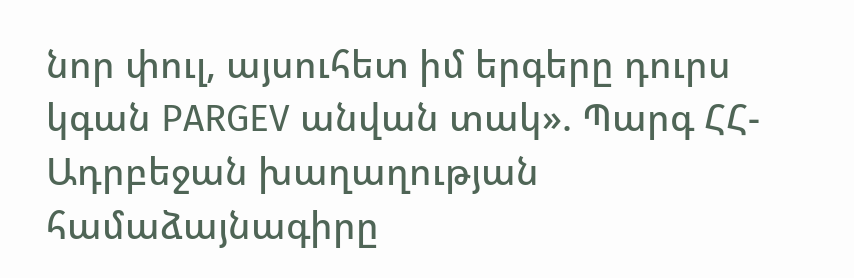նոր փուլ, այսուհետ իմ երգերը դուրս կգան PARGEV անվան տակ». Պարգ ՀՀ-Ադրբեջան խաղաղության համաձայնագիրը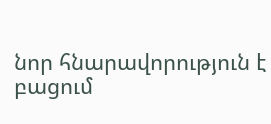նոր հնարավորություն է բացում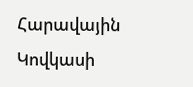Հարավային Կովկասի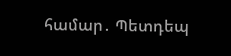համար․ Պետդեպ